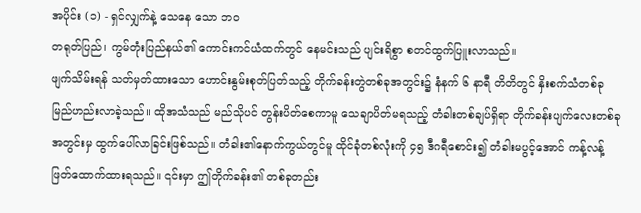အပိုင်း (၁) - ရှင်လျှက်နဲ့ သေနေ သော ဘဝ
တရုတ်ပြည်၊ ကွမ်တုံးပြည်နယ်၏ ကောင်းကင်ယံထက်တွင် နေမင်းသည် ပျင်းရိစွာ စတင်ထွက်ပြူးလာသည်။
ဖျက်သိမ်းရန် သတ်မှတ်ထားသော ဟောင်းနွမ်းစုတ်ပြတ်သည့် တိုက်ခန်းတွဲတစ်ခုအတွင်း၌ နံနက် ၆ နာရီ တိတိတွင် နှိးစက်သံတစ်ခု မြည်ဟည်းလာခဲ့သည်။ ထိုအသံသည် မည်သိုပင် တွန်းပိတ်စေကာမူ သေချာပိတ်မရသည့် တံခါးတစ်ချပ်ရှိရာ တိုက်ခန်းပျက်လေးတစ်ခုအတွင်းမှ ထွက်ပေါ်လာခြင်းဖြစ်သည်။ တံခါး၏နောက်ကွယ်တွင်မူ ထိုင်ခုံတစ်လုံးကို ၄၅ ဒီဂရီစောင်း၍ တံခါးမပွင့်အောင် ကန့်လန့်ဖြတ်ထောက်ထားရသည်။ ၎င်းမှာ ဤတိုက်ခန်း၏ တစ်ခုတည်း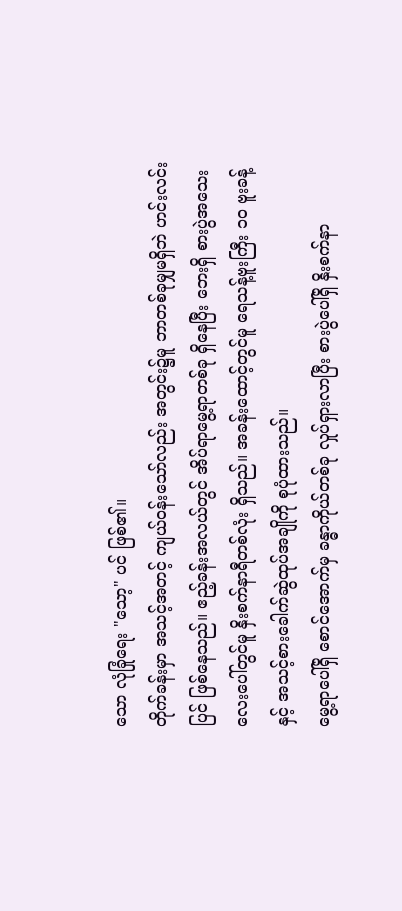သော လုံခြုံရေး "သော့" ပင် ဖြစ်၏။
တိုက်ခန်းမှာ အသင့်အတင့် ကျယ်ဝန်းသော်လည်း အတွင်း၌မူ ဘာတစ်ခုမျှမရှိဘဲ ဟင်းလင်း ပြင် ဖြစ်နေသည်။ ဧည့်ခန်းအလယ်တွင် အိပ်ရာမွေ့ရာတစ်ခု ရှိနေပြီး ဘေးရှိ စားပွဲအသေးလေးပေါ်တွင်မူ နှိးစက်နာရီတစ်လုံး ရှိသည်။ အခန်းထောင့်တွင်မူ ရေသန့်ဗူးကြီး ၁၀ ဗူးခန့်နှင့် အသင့်စားခေါက်ဆွဲထုပ်အချိုကို စုပုံထားသည်။
မွေ့ရာပေါ်ရှိ စောင်အောက်မှ ခန္ဓာကိုယ်တစ်ခု လှုပ်ရှားလာပြီး စားပွဲပေါ်ရှိ နှိးစက်နာ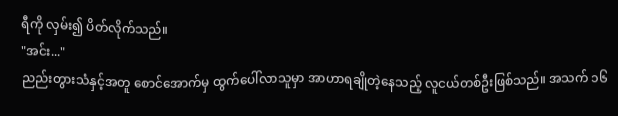ရီကို လှမ်း၍ ပိတ်လိုက်သည်။
"အင်း..."
ညည်းတွားသံနှင့်အတူ စောင်အောက်မှ ထွက်ပေါ်လာသူမှာ အာဟာရချိုတဲ့နေသည့် လူငယ်တစ်ဦးဖြစ်သည်။ အသက် ၁၆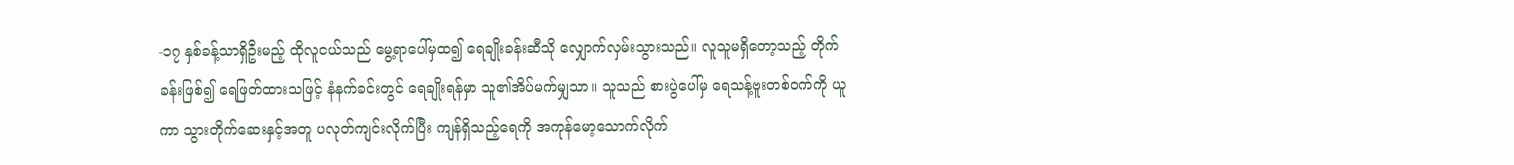-၁၇ နှစ်ခန့်သာရှိဦးမည့် ထိုလူငယ်သည် မွေ့ရာပေါ်မှထ၍ ရေချိုးခန်းဆီသို လျှောက်လှမ်းသွားသည်။ လူသူမရှိတော့သည့် တိုက်ခန်းဖြစ်၍ ရေဖြတ်ထားသဖြင့် နံနက်ခင်းတွင် ရေချိုးရန်မှာ သူ၏အိပ်မက်မျှသာ။ သူသည် စားပွဲပေါ်မှ ရေသန့်ဗူးတစ်ဝက်ကို ယူကာ သွားတိုက်ဆေးနှင့်အတူ ပလုတ်ကျင်းလိုက်ပြီး ကျန်ရှိသည့်ရေကို အကုန်မော့သောက်လိုက်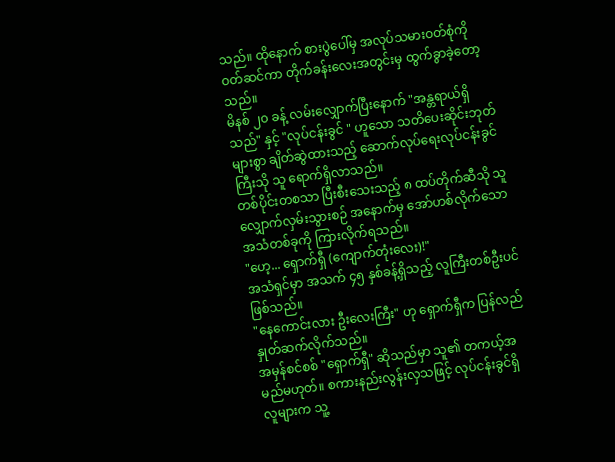သည်။ ထိုနောက် စားပွဲပေါ်မှ အလုပ်သမားဝတ်စုံကို ဝတ်ဆင်ကာ တိုက်ခန်းလေးအတွင်းမှ ထွက်ခွာခဲ့တော့သည်။
မိနစ် ၂၀ ခန့် လမ်းလျှောက်ပြီးနောက် "အန္တရာယ်ရှိသည်" နှင့် "လုပ်ငန်းခွင် " ဟူသော သတိပေးဆိုင်းဘုတ်များစွာ ချိတ်ဆွဲထားသည့် ဆောက်လုပ်ရေးလုပ်ငန်းခွင်ကြီးသို သူ ရောက်ရှိလာသည်။
တစ်ပိုင်းတစသာ ပြီးစီးသေးသည့် ၈ ထပ်တိုက်ဆီသို သူ လျှောက်လှမ်းသွားစဉ် အနောက်မှ အော်ဟစ်လိုက်သော အသံတစ်ခုကို ကြားလိုက်ရသည်။
"ဟေ့... ရှောက်ရှီ (ကျောက်တုံးလေး)!"
အသံရှင်မှာ အသက် ၄၅ နှစ်ခန့်ရှိသည့် လူကြီးတစ်ဦးပင် ဖြစ်သည်။
"နေကောင်းလား ဦးလေးကြီး" ဟု ရှောက်ရှီက ပြန်လည်နှုတ်ဆက်လိုက်သည်။
အမှန်စင်စစ် "ရှောက်ရှီ" ဆိုသည်မှာ သူ၏ တကယ့်အမည်မဟုတ်။ စကားနည်းလွန်းလှသဖြင့် လုပ်ငန်းခွင်ရှိ လူများက သူ့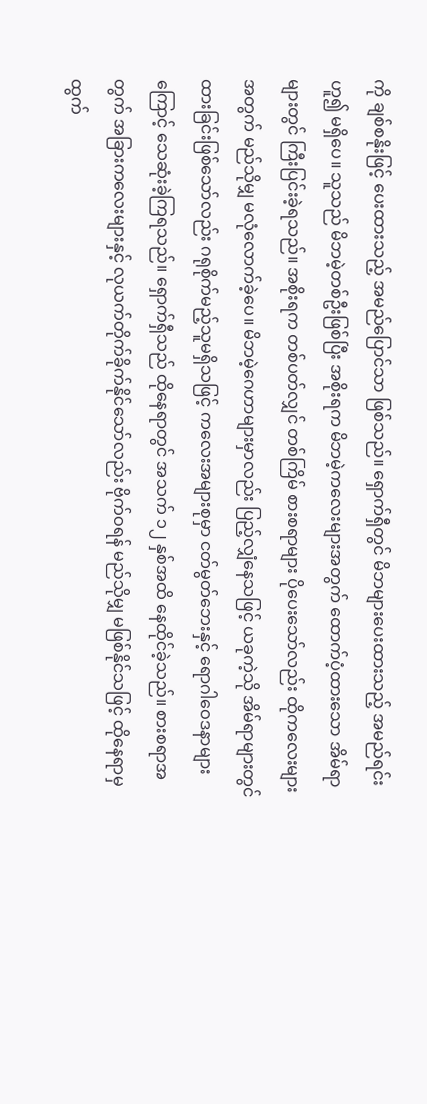ကို ချစ်စနိုးဖြင့် ပေးထားသည့် အမည်ပြောင်သာ ဖြစ်သည်။ ရှောက်ရှီတွင် မိဘများပေးထားသည့် အမည်ရင်းဟူ၍ မရှိပေ။ သူသည် မိဘမဲ့တစ်ဦးဖြစ်ပြီး အစိုးရက မိဘမဲ့ကလေးများအတွက် ထောက်ပံ့ထားသော အိမ်ရာများတွင် ကြီးပြင်းခဲ့ရသည်။ အစိုးရက တစ်ပတ်လျှင် တစ်ကြိမ် စားစရာများ ပိုပေးသော်လည်း ထိုကလေးများအတွက် မည်သိုမျှ မလုံလောက်ခဲ့ပေ။ မိဘမဲ့ဂေဟာများမှာလည်း ပြည့်လျှံနေသဖြင့် ယခုကဲ့သို အိမ်ရာများတွင် ထားခြင်းဖြစ်သော်လည်း ဂရုစိုက်မည့်သူမရှိသဖြင့် ကလေးအများစုမှာ ငတ်မွတ်ဘေးနှင့် ရောဂါဝေဒနာများကြောင့် သေဆုံးခဲ့ကြရသည်။ ရှောက်ရှီသည် ထိုနေရာတွင် အသက် ၁၂ နှစ်အထိ နေထိုင်ခဲ့သည်။ စားစရာအတွက် အခြားကလေးများနှင့် လုယက်တိုက်ခိုက်နိုင်သော်လည်း ဗိုက်ဝရန် မည်သိုမျှ မဖြစ်နိုင်သဖြင့် ထိုနေရာမှ ထွက်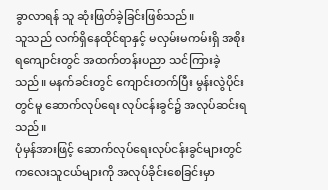ခွာလာရန် သူ ဆုံးဖြတ်ခဲ့ခြင်းဖြစ်သည်။
သူသည် လက်ရှိနေထိုင်ရာနှင့် မလှမ်းမကမ်းရှိ အစိုးရကျောင်းတွင် အထက်တန်းပညာ သင်ကြားခဲ့သည်။ မနက်ခင်းတွင် ကျောင်းတက်ပြီး မွန်းလွဲပိုင်းတွင်မူ ဆောက်လုပ်ရေး လုပ်ငန်းခွင်၌ အလုပ်ဆင်းရသည်။
ပုံမှန်အားဖြင့် ဆောက်လုပ်ရေးလုပ်ငန်းခွင်များတွင် ကလေးသူငယ်များကို အလုပ်ခိုင်းစေခြင်းမှာ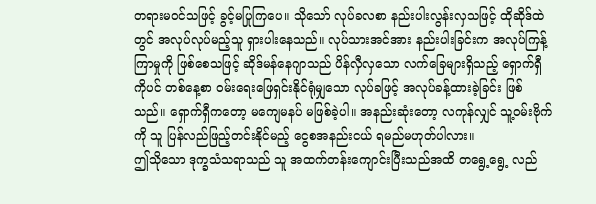တရားမဝင်သဖြင့် ခွင့်မပြုကြပေ။ သိုသော် လုပ်ခလစာ နည်းပါးလွန်းလှသဖြင့် ထိုဆိုဒ်ထဲတွင် အလုပ်လုပ်မည့်သူ ရှားပါးနေသည်။ လုပ်သားအင်အား နည်းပါးခြင်းက အလုပ်ကြန့်ကြာမှုကို ဖြစ်စေသဖြင့် ဆိုဒ်မန်နေဂျာသည် ပိန်လှီလှသော လက်ခြေများရှိသည့် ရှောက်ရှီကိုပင် တစ်နေ့စာ ဝမ်းရေးဖြေရှင်းနိုင်ရုံမျှသော လုပ်ခဖြင့် အလုပ်ခန့်ထားခဲ့ခြင်း ဖြစ်သည်။ ရှောက်ရှီကတော့ မကျေမနပ် မဖြစ်ခဲ့ပါ။ အနည်းဆုံးတော့ လကုန်လျှင် သူ့ဝမ်းဗိုက်ကို သူ ပြန်လည်ဖြည့်တင်းနိုင်မည့် ငွေစအနည်းငယ် ရမည်မဟုတ်ပါလား။
ဤသိုသော ဒုက္ခသံသရာသည် သူ အထက်တန်းကျောင်းပြီးသည်အထိ တရွေ့ရွေ့ လည်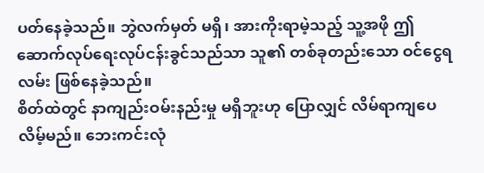ပတ်နေခဲ့သည်။ ဘွဲလက်မှတ် မရှိ၊ အားကိုးရာမဲ့သည့် သူ့အဖို ဤဆောက်လုပ်ရေးလုပ်ငန်းခွင်သည်သာ သူ၏ တစ်ခုတည်းသော ဝင်ငွေရလမ်း ဖြစ်နေခဲ့သည်။
စိတ်ထဲတွင် နာကျည်းဝမ်းနည်းမှု မရှိဘူးဟု ပြောလျှင် လိမ်ရာကျပေလိမ့်မည်။ ဘေးကင်းလုံ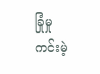ခြုံမှု ကင်းမဲ့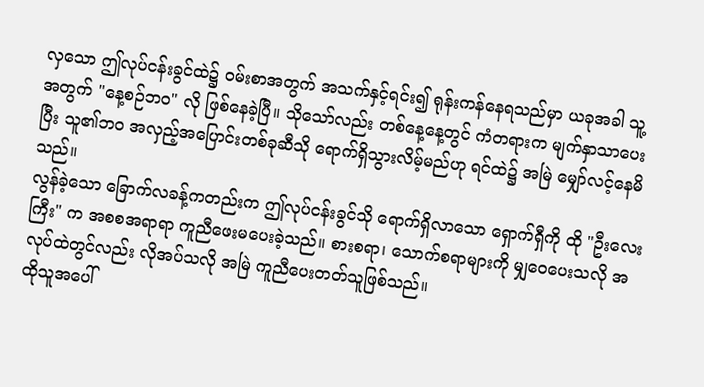လှသော ဤလုပ်ငန်းခွင်ထဲ၌ ဝမ်းစာအတွက် အသက်နှင့်ရင်း၍ ရုန်းကန်နေရသည်မှာ ယခုအခါ သူ့အတွက် "နေ့စဉ်ဘဝ" လို ဖြစ်နေခဲ့ပြီ။ သိုသော်လည်း တစ်နေ့နေ့တွင် ကံတရားက မျက်နှာသာပေးပြီး သူ၏ဘဝ အလှည့်အပြောင်းတစ်ခုဆီသို ရောက်ရှိသွားလိမ့်မည်ဟု ရင်ထဲ၌ အမြဲ မျှော်လင့်နေမိသည်။
လွန်ခဲ့သော ခြောက်လခန့်ကတည်းက ဤလုပ်ငန်းခွင်သို ရောက်ရှိလာသော ရှောက်ရှီကို ထို "ဦးလေးကြီး" က အစစအရာရာ ကူညီဖေးမပေးခဲ့သည်။ စားစရာ၊ သောက်စရာများကို မျှဝေပေးသလို အလုပ်ထဲတွင်လည်း လိုအပ်သလို အမြဲ ကူညီပေးတတ်သူဖြစ်သည်။
ထိုသူအပေါ်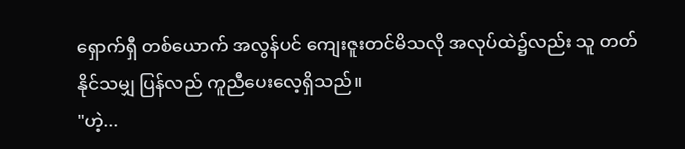ရှောက်ရှီ တစ်ယောက် အလွန်ပင် ကျေးဇူးတင်မိသလို အလုပ်ထဲ၌လည်း သူ တတ်နိုင်သမျှ ပြန်လည် ကူညီပေးလေ့ရှိသည်။
"ဟဲ့...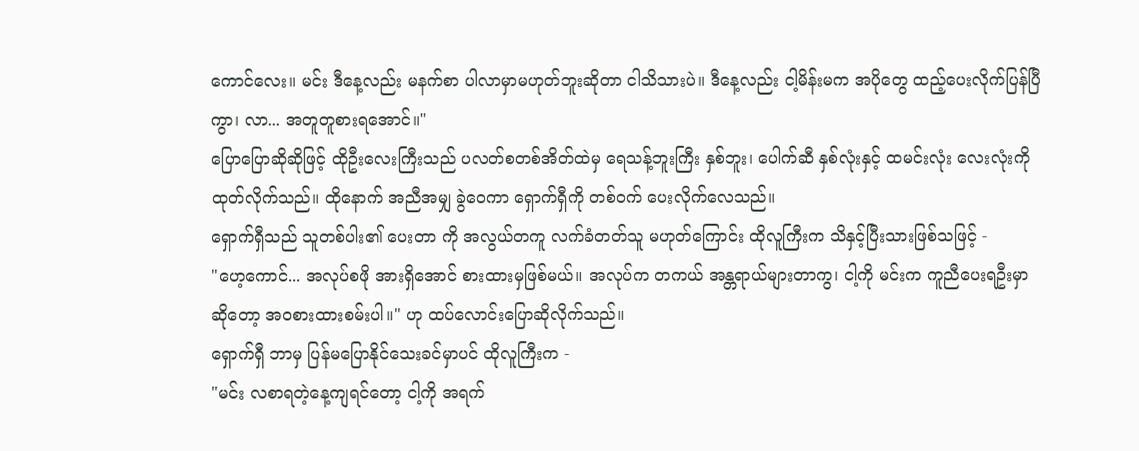ကောင်လေး။ မင်း ဒီနေ့လည်း မနက်စာ ပါလာမှာမဟုတ်ဘူးဆိုတာ ငါသိသားပဲ။ ဒီနေ့လည်း ငါ့မိန်းမက အပိုတွေ ထည့်ပေးလိုက်ပြန်ပြီကွာ၊ လာ... အတူတူစားရအောင်။"
ပြောပြောဆိုဆိုဖြင့် ထိုဦးလေးကြီးသည် ပလတ်စတစ်အိတ်ထဲမှ ရေသန့်ဘူးကြီး နှစ်ဘူး၊ ပေါက်ဆီ နှစ်လုံးနှင့် ထမင်းလုံး လေးလုံးကို ထုတ်လိုက်သည်။ ထိုနောက် အညီအမျှ ခွဲဝေကာ ရှောက်ရှီကို တစ်ဝက် ပေးလိုက်လေသည်။
ရှောက်ရှီသည် သူတစ်ပါး၏ ပေးတာ ကို အလွယ်တကူ လက်ခံတတ်သူ မဟုတ်ကြောင်း ထိုလူကြီးက သိနှင့်ပြီးသားဖြစ်သဖြင့် -
"ဟေ့ကောင်... အလုပ်စဖို အားရှိအောင် စားထားမှဖြစ်မယ်။ အလုပ်က တကယ် အန္တရာယ်များတာကွ၊ ငါ့ကို မင်းက ကူညီပေးရဦးမှာဆိုတော့ အဝစားထားစမ်းပါ။" ဟု ထပ်လောင်းပြောဆိုလိုက်သည်။
ရှောက်ရှီ ဘာမှ ပြန်မပြောနိုင်သေးခင်မှာပင် ထိုလူကြီးက -
"မင်း လစာရတဲ့နေ့ကျရင်တော့ ငါ့ကို အရက်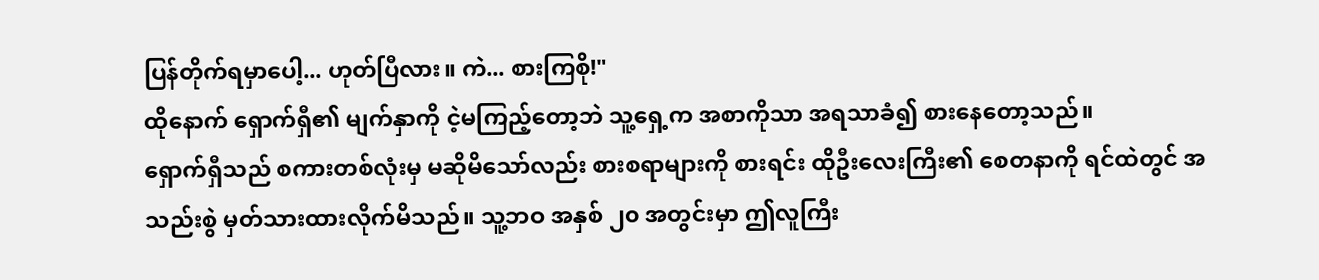ပြန်တိုက်ရမှာပေါ့... ဟုတ်ပြီလား။ ကဲ... စားကြစို!"
ထိုနောက် ရှောက်ရှီ၏ မျက်နှာကို ငဲ့မကြည့်တော့ဘဲ သူ့ရှေ့က အစာကိုသာ အရသာခံ၍ စားနေတော့သည်။
ရှောက်ရှီသည် စကားတစ်လုံးမှ မဆိုမိသော်လည်း စားစရာများကို စားရင်း ထိုဦးလေးကြီး၏ စေတနာကို ရင်ထဲတွင် အသည်းစွဲ မှတ်သားထားလိုက်မိသည်။ သူ့ဘဝ အနှစ် ၂၀ အတွင်းမှာ ဤလူကြီး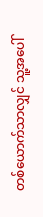တစ်ယောက်သာလျှင် သူ့အပေါ်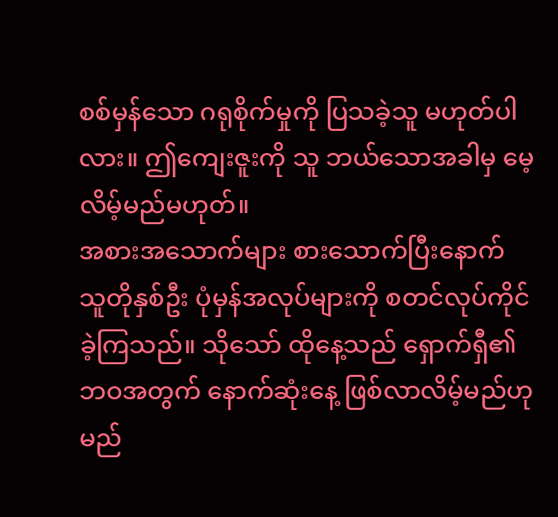စစ်မှန်သော ဂရုစိုက်မှုကို ပြသခဲ့သူ မဟုတ်ပါလား။ ဤကျေးဇူးကို သူ ဘယ်သောအခါမှ မေ့လိမ့်မည်မဟုတ်။
အစားအသောက်များ စားသောက်ပြီးနောက် သူတိုနှစ်ဦး ပုံမှန်အလုပ်များကို စတင်လုပ်ကိုင်ခဲ့ကြသည်။ သိုသော် ထိုနေ့သည် ရှောက်ရှီ၏ ဘဝအတွက် နောက်ဆုံးနေ့ ဖြစ်လာလိမ့်မည်ဟု မည်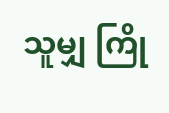သူမျှ ကြို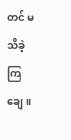တင် မသိခဲ့ကြချေ။